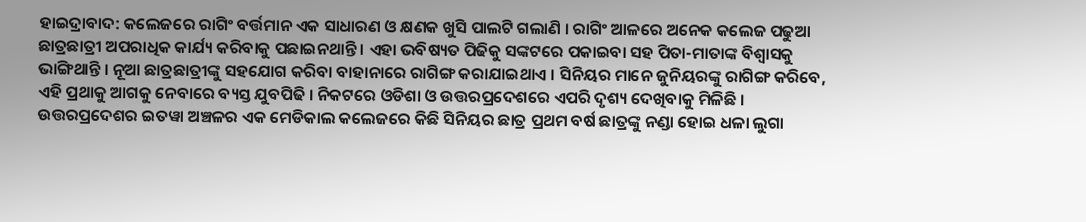ହାଇଦ୍ରାବାଦ: କଲେଜରେ ରାଗିଂ ବର୍ତ୍ତମାନ ଏକ ସାଧାରଣ ଓ କ୍ଷଣକ ଖୁସି ପାଲଟି ଗଲାଣି । ରାଗିଂ ଆଳରେ ଅନେକ କଲେଜ ପଢୁଆ ଛାତ୍ରଛାତ୍ରୀ ଅପରାଧିକ କାର୍ଯ୍ୟ କରିବାକୁ ପଛାଇନଥାନ୍ତି । ଏହା ଭବିଷ୍ୟତ ପିଢିକୁ ସଙ୍କଟରେ ପକାଇବା ସହ ପିତା-ମାତାଙ୍କ ବିଶ୍ବାସକୁ ଭାଙ୍ଗିଥାନ୍ତି । ନୂଆ ଛାତ୍ରଛାତ୍ରୀଙ୍କୁ ସହଯୋଗ କରିବା ବାହାନାରେ ରାଗିଙ୍ଗ କରାଯାଇଥାଏ । ସିନିୟର ମାନେ ଜୁନିୟରଙ୍କୁ ରାଗିଙ୍ଗ କରିବେ, ଏହି ପ୍ରଥାକୁ ଆଗକୁ ନେବାରେ ବ୍ୟସ୍ତ ଯୁବପିଢି । ନିକଟରେ ଓଡିଶା ଓ ଉତ୍ତରପ୍ରଦେଶରେ ଏପରି ଦୃଶ୍ୟ ଦେଖିବାକୁ ମିଳିଛି ।
ଉତ୍ତରପ୍ରଦେଶର ଇତୱା ଅଞ୍ଚଳର ଏକ ମେଡିକାଲ କଲେଜରେ କିଛି ସିନିୟର ଛାତ୍ର ପ୍ରଥମ ବର୍ଷ ଛାତ୍ରଙ୍କୁ ନଣ୍ଡା ହୋଇ ଧଳା ଲୁଗା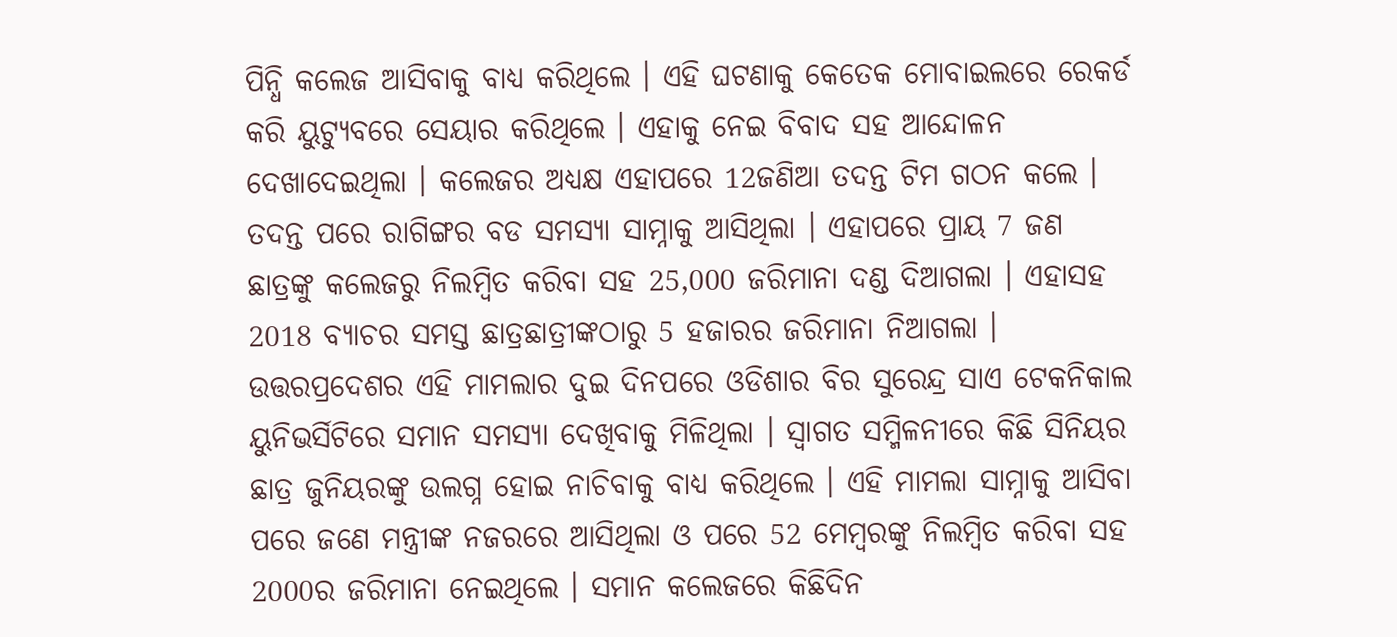ପିନ୍ଧି କଲେଜ ଆସିବାକୁ ବାଧ୍ୟ କରିଥିଲେ । ଏହି ଘଟଣାକୁ କେତେକ ମୋବାଇଲରେ ରେକର୍ଡ କରି ୟୁଟ୍ୟୁବରେ ସେୟାର କରିଥିଲେ । ଏହାକୁ ନେଇ ବିବାଦ ସହ ଆନ୍ଦୋଳନ ଦେଖାଦେଇଥିଲା । କଲେଜର ଅଧ୍ୟକ୍ଷ ଏହାପରେ 12ଜଣିଆ ତଦନ୍ତ ଟିମ ଗଠନ କଲେ । ତଦନ୍ତ ପରେ ରାଗିଙ୍ଗର ବଡ ସମସ୍ୟା ସାମ୍ନାକୁ ଆସିଥିଲା । ଏହାପରେ ପ୍ରାୟ 7 ଜଣ ଛାତ୍ରଙ୍କୁ କଲେଜରୁ ନିଲମ୍ବିତ କରିବା ସହ 25,000 ଜରିମାନା ଦଣ୍ଡ ଦିଆଗଲା । ଏହାସହ 2018 ବ୍ୟାଚର ସମସ୍ତ ଛାତ୍ରଛାତ୍ରୀଙ୍କଠାରୁ 5 ହଜାରର ଜରିମାନା ନିଆଗଲା ।
ଉତ୍ତରପ୍ରଦେଶର ଏହି ମାମଲାର ଦୁଇ ଦିନପରେ ଓଡିଶାର ବିର ସୁରେନ୍ଦ୍ର ସାଏ ଟେକନିକାଲ ୟୁନିଭର୍ସିଟିରେ ସମାନ ସମସ୍ୟା ଦେଖିବାକୁ ମିଳିଥିଲା । ସ୍ବାଗତ ସମ୍ମିଳନୀରେ କିଛି ସିନିୟର ଛାତ୍ର ଜୁନିୟରଙ୍କୁ ଉଲଗ୍ନ ହୋଇ ନାଚିବାକୁ ବାଧ୍ୟ କରିଥିଲେ । ଏହି ମାମଲା ସାମ୍ନାକୁ ଆସିବା ପରେ ଜଣେ ମନ୍ତ୍ରୀଙ୍କ ନଜରରେ ଆସିଥିଲା ଓ ପରେ 52 ମେମ୍ବରଙ୍କୁ ନିଲମ୍ବିତ କରିବା ସହ 2000ର ଜରିମାନା ନେଇଥିଲେ । ସମାନ କଲେଜରେ କିଛିଦିନ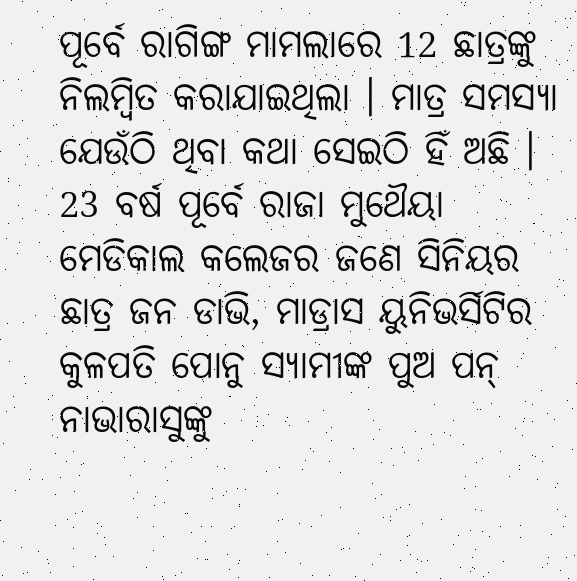ପୂର୍ବେ ରାଗିଙ୍ଗ ମାମଲାରେ 12 ଛାତ୍ରଙ୍କୁ ନିଲମ୍ବିତ କରାଯାଇଥିଲା । ମାତ୍ର ସମସ୍ୟା ଯେଉଁଠି ଥିବା କଥା ସେଇଠି ହିଁ ଅଛି ।
23 ବର୍ଷ ପୂର୍ବେ ରାଜା ମୁଥୈୟା ମେଡିକାଲ କଲେଜର ଜଣେ ସିନିୟର ଛାତ୍ର ଜନ ଡାଭି, ମାଡ୍ରାସ ୟୁନିଭର୍ସିଟିର କୁଳପତି ପୋନୁ ସ୍ୟାମୀଙ୍କ ପୁଅ ପନ୍ ନାଭାରାସୁଙ୍କୁ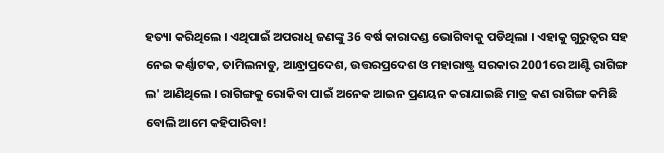ହତ୍ୟା କରିଥିଲେ । ଏଥିପାଇଁ ଅପରାଧି ଜଣଙ୍କୁ 36 ବର୍ଷ କାରାଦଣ୍ଡ ଭୋଗିବାକୁ ପଡିଥିଲା । ଏହାକୁ ଗୁରୁତ୍ବର ସହ ନେଇ କର୍ଣ୍ଣାଟକ, ତାମିଲନାଡୁ, ଆନ୍ଧ୍ରାପ୍ରଦେଶ, ଉତ୍ତରପ୍ରଦେଶ ଓ ମହାରାଷ୍ଟ୍ର ସରକାର 2001ରେ ଆଣ୍ଟି ରାଗିଙ୍ଗ ଲ' ଆଣିଥିଲେ । ରାଗିଙ୍ଗକୁ ରୋକିବା ପାଇଁ ଅନେକ ଆଇନ ପ୍ରଣୟନ କରାଯାଇଛି ମାତ୍ର କଣ ରାଗିଙ୍ଗ କମିଛି ବୋଲି ଆମେ କହିପାରିବା!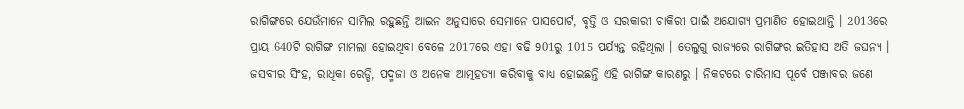ରାଗିଙ୍ଗରେ ଯେଉଁମାନେ ସାମିଲ ରହୁଛନ୍ତି ଆଇନ ଅନୁସାରେ ସେମାନେ ପାସପୋର୍ଟ, ବୃତ୍ତି ଓ ସରକାରୀ ଚାକିରୀ ପାଇଁ ଅଯୋଗ୍ୟ ପ୍ରମାଣିତ ହୋଇଥାନ୍ତି । 2013ରେ ପ୍ରାୟ 640ଟି ରାଗିଙ୍ଗ ମାମଲା ହୋଇଥିବା ବେଳେ 2017ରେ ଏହା ବଢି 901ରୁ 1015 ପର୍ଯ୍ୟନ୍ତ ରହିଥିଲା । ତେଲୁଗୁ ରାଜ୍ୟରେ ରାଗିଙ୍ଗର ଇତିହାସ ଅତି ଜଘନ୍ୟ । ଜସବୀର ସିଂହ, ରାଧିକା ରେଡ୍ଡି, ପଦ୍ମଜା ଓ ଅନେକ ଆତ୍ମହତ୍ୟା କରିବାକୁ ବାଧ୍ୟ ହୋଇଛନ୍ତି ଏହି ରାଗିଙ୍ଗ କାରଣରୁ । ନିକଟରେ ଚାରିମାସ ପୂର୍ବେ ପଞ୍ଜାବର ଜଣେ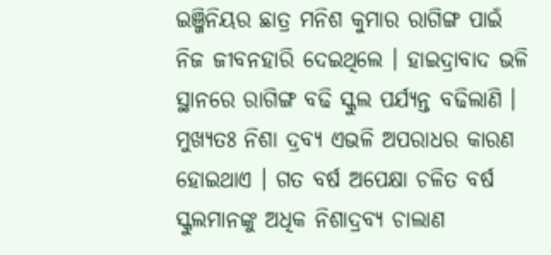ଇଞ୍ଜିନିୟର ଛାତ୍ର ମନିଶ କୁମାର ରାଗିଙ୍ଗ ପାଇଁ ନିଜ ଜୀବନହାରି ଦେଇଥିଲେ । ହାଇଦ୍ରାବାଦ ଭଳି ସ୍ଥାନରେ ରାଗିଙ୍ଗ ବଢି ସ୍କୁଲ ପର୍ଯ୍ୟନ୍ତ ବଢିଲାଣି ।
ମୁଖ୍ୟତଃ ନିଶା ଦ୍ରବ୍ୟ ଏଭଳି ଅପରାଧର କାରଣ ହୋଇଥାଏ । ଗତ ବର୍ଷ ଅପେକ୍ଷା ଚଳିତ ବର୍ଷ ସ୍କୁଲମାନଙ୍କୁ ଅଧିକ ନିଶାଦ୍ରବ୍ୟ ଚାଲାଣ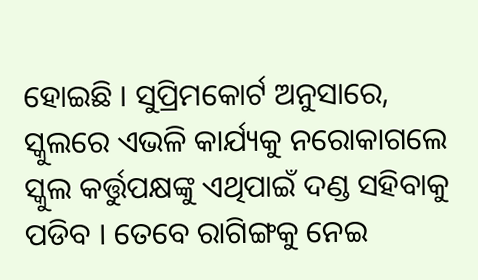ହୋଇଛି । ସୁପ୍ରିମକୋର୍ଟ ଅନୁସାରେ, ସ୍କୁଲରେ ଏଭଳି କାର୍ଯ୍ୟକୁ ନରୋକାଗଲେ ସ୍କୁଲ କର୍ତ୍ତୁପକ୍ଷଙ୍କୁ ଏଥିପାଇଁ ଦଣ୍ଡ ସହିବାକୁ ପଡିବ । ତେବେ ରାଗିଙ୍ଗକୁ ନେଇ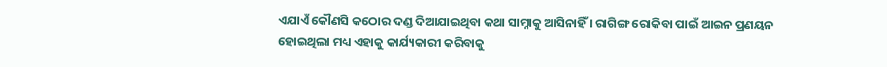ଏଯାଏଁ କୌଣସି କଠୋର ଦଣ୍ଡ ଦିଆଯାଇଥିବା କଥା ସାମ୍ନାକୁ ଆସିନାହିଁ । ରାଗିଙ୍ଗ ରୋକିବା ପାଇଁ ଆଇନ ପ୍ରଣୟନ ହୋଇଥିଲା ମଧ୍ୟ ଏହାକୁ କାର୍ଯ୍ୟକାରୀ କରିବାକୁ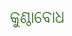କୁଣ୍ଠାବୋଧ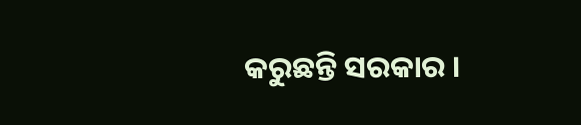କରୁଛନ୍ତି ସରକାର ।